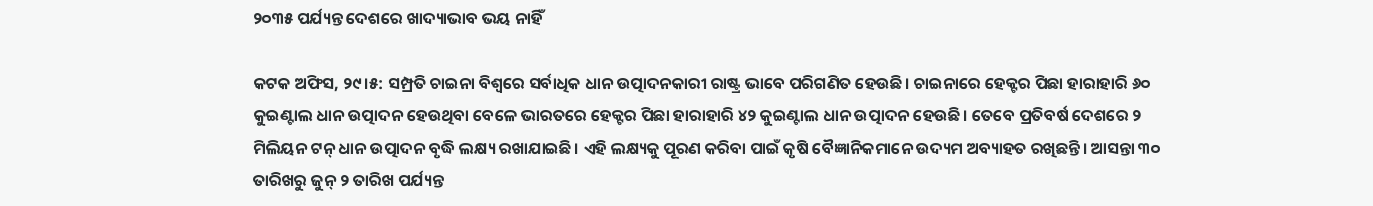୨୦୩୫ ପର୍ଯ୍ୟନ୍ତ ଦେଶରେ ଖାଦ୍ୟାଭାବ ଭୟ ନାହିଁ

କଟକ ଅଫିସ, ୨୯।୫: ସମ୍ପ୍ରତି ଚାଇନା ବିଶ୍ୱରେ ସର୍ବାଧିକ ଧାନ ଉତ୍ପାଦନକାରୀ ରାଷ୍ଟ୍ର ଭାବେ ପରିଗଣିତ ହେଉଛି। ଚାଇନାରେ ହେକ୍ଟର ପିଛା ହାରାହାରି ୬୦ କୁଇଣ୍ଟାଲ ଧାନ ଉତ୍ପାଦନ ହେଉଥିବା ବେଳେ ଭାରତରେ ହେକ୍ଟର ପିଛା ହାରାହାରି ୪୨ କୁଇଣ୍ଟାଲ ଧାନ ଉତ୍ପାଦନ ହେଉଛି। ତେବେ ପ୍ରତିବର୍ଷ ଦେଶରେ ୨ ମିଲିୟନ ଟନ୍‌ ଧାନ ଉତ୍ପାଦନ ବୃଦ୍ଧି ଲକ୍ଷ୍ୟ ରଖାଯାଇଛି। ଏହି ଲକ୍ଷ୍ୟକୁ ପୂରଣ କରିବା ପାଇଁ କୃଷି ବୈଜ୍ଞାନିକମାନେ ଉଦ୍ୟମ ଅବ୍ୟାହତ ରଖିଛନ୍ତି। ଆସନ୍ତା ୩୦ ତାରିଖରୁ ଜୁନ୍‌ ୨ ତାରିଖ ପର୍ଯ୍ୟନ୍ତ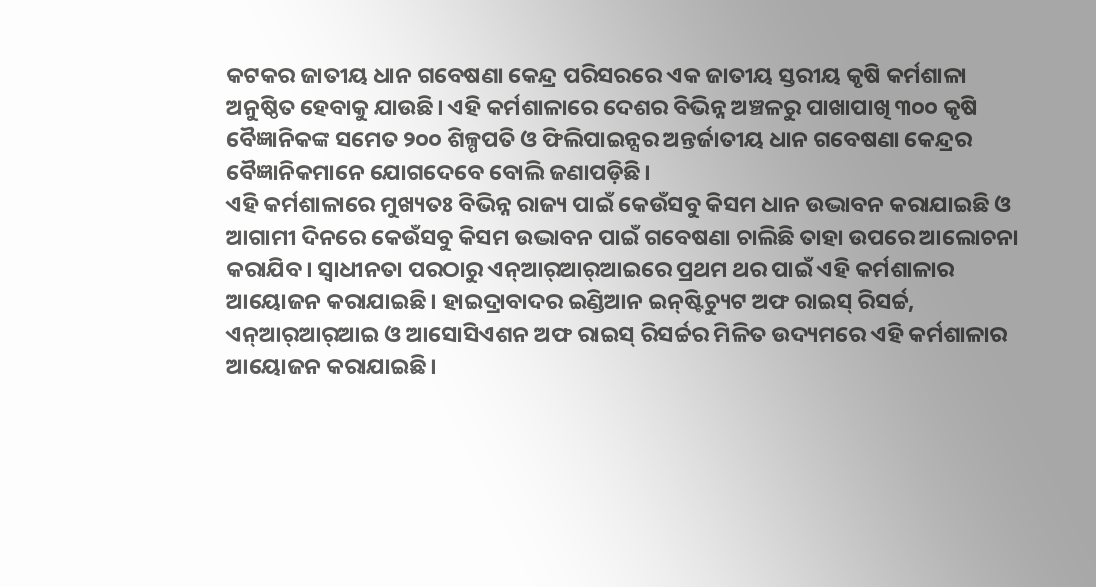କଟକର ଜାତୀୟ ଧାନ ଗବେଷଣା କେନ୍ଦ୍ର ପରିସରରେ ଏକ ଜାତୀୟ ସ୍ତରୀୟ କୃଷି କର୍ମଶାଳା ଅନୁଷ୍ଠିତ ହେବାକୁ ଯାଉଛି। ଏହି କର୍ମଶାଳାରେ ଦେଶର ବିଭିନ୍ନ ଅଞ୍ଚଳରୁ ପାଖାପାଖି ୩୦୦ କୃଷି ବୈଜ୍ଞାନିକଙ୍କ ସମେତ ୨୦୦ ଶିଳ୍ପପତି ଓ ଫିଲିପାଇନ୍ସର ଅନ୍ତର୍ଜାତୀୟ ଧାନ ଗବେଷଣା କେନ୍ଦ୍ରର ବୈଜ୍ଞାନିକମାନେ ଯୋଗଦେବେ ବୋଲି ଜଣାପଡ଼ିଛି।
ଏହି କର୍ମଶାଳାରେ ମୁଖ୍ୟତଃ ବିଭିନ୍ନ ରାଜ୍ୟ ପାଇଁ କେଉଁସବୁ କିସମ ଧାନ ଉଦ୍ଭାବନ କରାଯାଇଛି ଓ ଆଗାମୀ ଦିନରେ କେଉଁସବୁ କିସମ ଉଦ୍ଭାବନ ପାଇଁ ଗବେଷଣା ଚାଲିଛି ତାହା ଉପରେ ଆଲୋଚନା କରାଯିବ। ସ୍ବାଧୀନତା ପରଠାରୁ ଏନ୍‌ଆର୍‌ଆର୍‌ଆଇରେ ପ୍ରଥମ ଥର ପାଇଁ ଏହି କର୍ମଶାଳାର ଆୟୋଜନ କରାଯାଇଛି। ହାଇଦ୍ରାବାଦର ଇଣ୍ଡିଆନ ଇନ୍‌ଷ୍ଟିଚ୍ୟୁଟ ଅଫ ରାଇସ୍‌ ରିସର୍ଚ୍ଚ, ଏନ୍‌ଆର୍‌ଆର୍‌ଆଇ ଓ ଆସୋସିଏଶନ ଅଫ ରାଇସ୍‌ ରିସର୍ଚ୍ଚର ମିଳିତ ଉଦ୍ୟମରେ ଏହି କର୍ମଶାଳାର ଆୟୋଜନ କରାଯାଇଛି।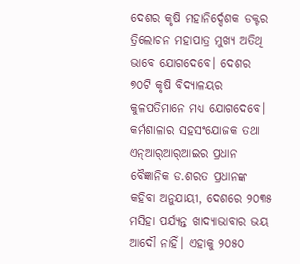ଦେଶର କୃଷି ମହାନିର୍ଦ୍ଦେଶକ ଡକ୍ଟର ତ୍ରିଲୋଚନ ମହାପାତ୍ର ମୁଖ୍ୟ ଅତିଥି ଭାବେ ଯୋଗଦେବେ। ଦେଶର ୭୦ଟି କୃଷି ବିଦ୍ୟାଳୟର କୁଳପତିମାନେ ମଧ୍ୟ ଯୋଗଦେବେ। କର୍ମଶାଳାର ସହସଂଯୋଜକ ତଥା ଏନ୍‌ଆର୍‌ଆର୍‌ଆଇର ପ୍ରଧାନ ବୈଜ୍ଞାନିକ ଡ.ଶରତ ପ୍ରଧାନଙ୍କ କହିବା ଅନୁଯାୟୀ, ଦେଶରେ ୨୦୩୫ ମସିହା ପର୍ଯ୍ୟନ୍ତ ଖାଦ୍ୟାଭାବାର ଭୟ ଆଦୌ ନାହିଁ। ଏହାକୁ ୨୦୫୦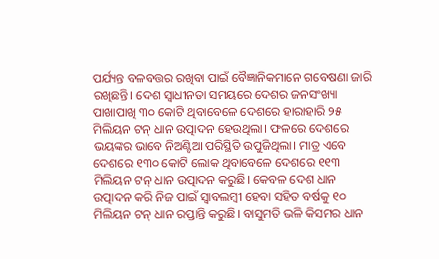ପର୍ଯ୍ୟନ୍ତ ବଳବତ୍ତର ରଖିବା ପାଇଁ ବୈଜ୍ଞାନିକମାନେ ଗବେଷଣା ଜାରି ରଖିଛନ୍ତି। ଦେଶ ସ୍ବାଧୀନତା ସମୟରେ ଦେଶର ଜନସଂଖ୍ୟା ପାଖାପାଖି ୩୦ କୋଟି ଥିବାବେଳେ ଦେଶରେ ହାରାହାରି ୨୫ ମିଲିୟନ ଟନ୍‌ ଧାନ ଉତ୍ପାଦନ ହେଉଥିଲା। ଫଳରେ ଦେଶରେ ଭୟଙ୍କର ଭାବେ ନିଅଣ୍ଟିଆ ପରିସ୍ଥିତି ଉପୁଜିଥିଲା। ମାତ୍ର ଏବେ ଦେଶରେ ୧୩୦ କୋଟି ଲୋକ ଥିବାବେଳେ ଦେଶରେ ୧୧୩ ମିଲିୟନ ଟନ୍‌ ଧାନ ଉତ୍ପାଦନ କରୁଛି। କେବଳ ଦେଶ ଧାନ ଉତ୍ପାଦନ କରି ନିଜ ପାଇଁ ସ୍ବାବଲମ୍ବୀ ହେବା ସହିତ ବର୍ଷକୁ ୧୦ ମିଲିୟନ ଟନ୍‌ ଧାନ ରପ୍ତାନ୍ତି କରୁଛି। ବାସୁମତି ଭଳି କିସମର ଧାନ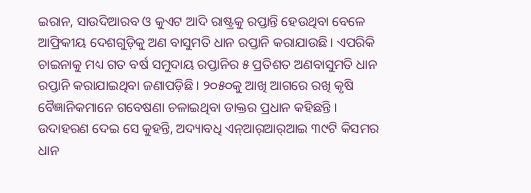ଇରାନ, ସାଉଦିଆରବ ଓ କୁଏଟ ଆଦି ରାଷ୍ଟ୍ରକୁ ରପ୍ତାନ୍ତି ହେଉଥିବା ବେଳେ ଆଫ୍ରିକୀୟ ଦେଶଗୁଡ଼ିକୁ ଅଣ ବାସୁମତି ଧାନ ରପ୍ତାନି କରାଯାଉଛି। ଏପରିକି ଚାଇନାକୁ ମଧ୍ୟ ଗତ ବର୍ଷ ସମୁଦାୟ ରପ୍ତାନିର ୫ ପ୍ରତିଶତ ଅଣବାସୁମତି ଧାନ ରପ୍ତାନି କରାଯାଇଥିବା ଜଣାପଡ଼ିଛି। ୨୦୫୦କୁ ଆଖି ଆଗରେ ରଖି କୃଷି ବୈଜ୍ଞାନିକମାନେ ଗବେଷଣା ଚଳାଇଥିବା ଡାକ୍ତର ପ୍ରଧାନ କହିଛନ୍ତି। ଉଦାହରଣ ଦେଇ ସେ କୁହନ୍ତି, ଅଦ୍ୟାବଧି ଏନ୍‌ଆର୍‌ଆର୍‌ଆଇ ୩୯ଟି କିସମର ଧାନ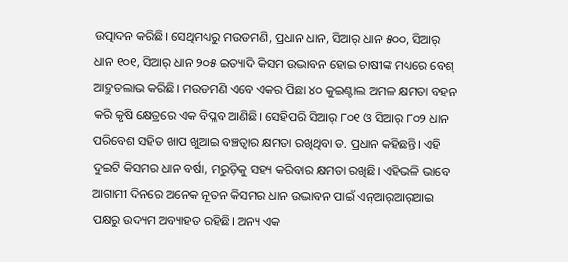ଉତ୍ପାଦନ କରିଛି। ସେଥିମଧ୍ୟରୁ ମଉଡମଣି, ପ୍ରଧାନ ଧାନ, ସିଆର୍‌ ଧାନ ୫୦୦, ସିଆର୍‌ ଧାନ ୧୦୧, ସିଆର୍‌ ଧାନ ୨୦୫ ଇତ୍ୟାଦି କିସମ ଉଦ୍ଭାବନ ହୋଇ ଚାଷୀଙ୍କ ମଧ୍ୟରେ ବେଶ୍‌ ଆଦ୍ରୁତଲାଭ କରିଛି। ମଉଡମଣି ଏବେ ଏକର ପିଛା ୪୦ କୁଇଣ୍ଟାଲ ଅମଳ କ୍ଷମତା ବହନ କରି କୃଷି କ୍ଷେତ୍ରରେ ଏକ ବିପ୍ଳବ ଆଣିଛି। ସେହିପରି ସିଆର୍‌ ୮୦୧ ଓ ସିଆର୍‌ ୮୦୨ ଧାନ ପରିବେଶ ସହିତ ଖାପ ଖୁଆଇ ବଞ୍ଚତ୍ବାର କ୍ଷମତା ରଖିଥିବା ଡ. ପ୍ରଧାନ କହିଛନ୍ତି। ଏହି ଦୁଇଟି କିସମର ଧାନ ବର୍ଷା, ମରୁଡ଼ିକୁ ସହ୍ୟ କରିବାର କ୍ଷମତା ରଖିଛି। ଏହିଭଳି ଭାବେ ଆଗାମୀ ଦିନରେ ଅନେକ ନୂତନ କିସମର ଧାନ ଉଦ୍ଭାବନ ପାଇଁ ଏନ୍‌ଆର୍‌ଆର୍‌ଆଇ ପକ୍ଷରୁ ଉଦ୍ୟମ ଅବ୍ୟାହତ ରହିଛି। ଅନ୍ୟ ଏକ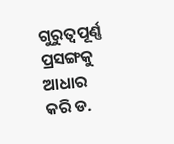ଗୁରୁତ୍ୱପୂର୍ଣ୍ଣ ପ୍ରସଙ୍ଗକୁ ଆଧାର କରି ଡ.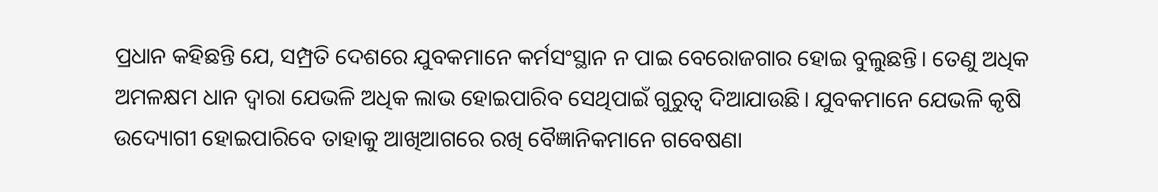ପ୍ରଧାନ କହିଛନ୍ତି ଯେ, ସମ୍ପ୍ରତି ଦେଶରେ ଯୁବକମାନେ କର୍ମସଂସ୍ଥାନ ନ ପାଇ ବେରୋଜଗାର ହୋଇ ବୁଲୁଛନ୍ତି। ତେଣୁ ଅଧିକ ଅମଳକ୍ଷମ ଧାନ ଦ୍ୱାରା ଯେଭଳି ଅଧିକ ଲାଭ ହୋଇପାରିବ ସେଥିପାଇଁ ଗୁରୁତ୍ୱ ଦିଆଯାଉଛି। ଯୁବକମାନେ ଯେଭଳି କୃଷି ଉଦ୍ୟୋଗୀ ହୋଇପାରିବେ ତାହାକୁ ଆଖିଆଗରେ ରଖି ବୈଜ୍ଞାନିକମାନେ ଗବେଷଣା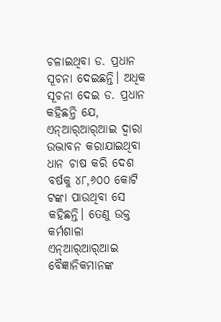ଚଳାଇଥିବା ଡ. ପ୍ରଧାନ ସୂଚନା ଦେଇଛନ୍ତି। ଅଧିକ ସୂଚନା ଦେଇ ଡ. ପ୍ରଧାନ କହିଛନ୍ତି ଯେ, ଏନ୍‌ଆର୍‌ଆର୍‌ଆଇ ଦ୍ୱାରା ଉଦ୍ଭାବନ କରାଯାଇଥିବା ଧାନ ଚାଷ କରି ଦେଶ ବର୍ଷକୁ ୪୮,୬୦୦ କୋଟି ଟଙ୍କା ପାଉଥିବା ସେ କହିଛନ୍ତି। ତେଣୁ ଉକ୍ତ କର୍ମଶାଳା ଏନ୍‌ଆର୍‌ଆର୍‌ଆଇ ବୈଜ୍ଞାନିକମାନଙ୍କ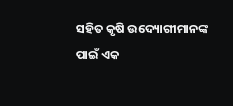ସହିତ କୃଷି ଉଦ୍ୟୋଗୀମାନଙ୍କ ପାଇଁ ଏକ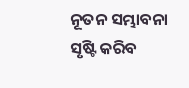ନୂତନ ସମ୍ଭାବନା ସୃଷ୍ଟି କରିବ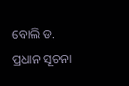ବୋଲି ଡ. ପ୍ରଧାନ ସୂଚନା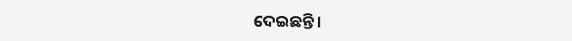ଦେଇଛନ୍ତି।